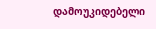დამოუკიდებელი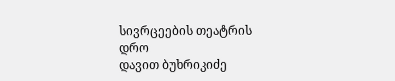სივრცეების თეატრის დრო
დავით ბუხრიკიძე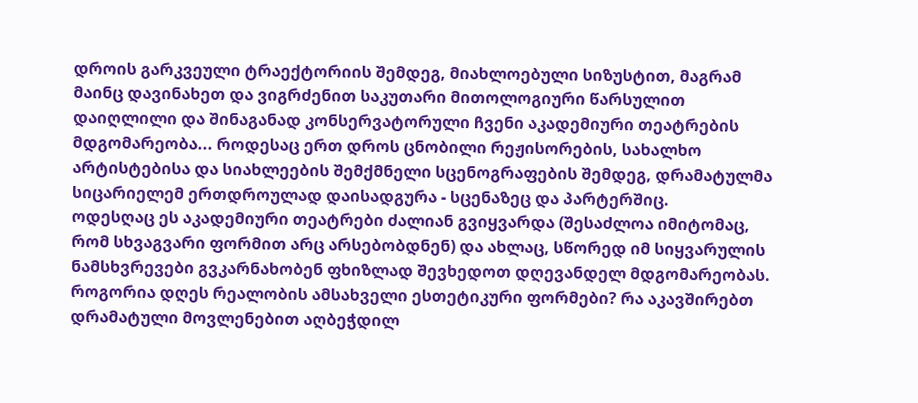დროის გარკვეული ტრაექტორიის შემდეგ, მიახლოებული სიზუსტით, მაგრამ მაინც დავინახეთ და ვიგრძენით საკუთარი მითოლოგიური წარსულით დაიღლილი და შინაგანად კონსერვატორული ჩვენი აკადემიური თეატრების მდგომარეობა... როდესაც ერთ დროს ცნობილი რეჟისორების, სახალხო არტისტებისა და სიახლეების შემქმნელი სცენოგრაფების შემდეგ, დრამატულმა სიცარიელემ ერთდროულად დაისადგურა - სცენაზეც და პარტერშიც.
ოდესღაც ეს აკადემიური თეატრები ძალიან გვიყვარდა (შესაძლოა იმიტომაც, რომ სხვაგვარი ფორმით არც არსებობდნენ) და ახლაც, სწორედ იმ სიყვარულის ნამსხვრევები გვკარნახობენ ფხიზლად შევხედოთ დღევანდელ მდგომარეობას.
როგორია დღეს რეალობის ამსახველი ესთეტიკური ფორმები? რა აკავშირებთ დრამატული მოვლენებით აღბეჭდილ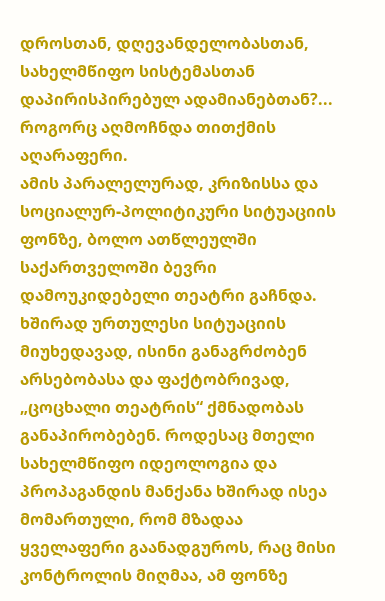დროსთან, დღევანდელობასთან, სახელმწიფო სისტემასთან დაპირისპირებულ ადამიანებთან?... როგორც აღმოჩნდა თითქმის აღარაფერი.
ამის პარალელურად, კრიზისსა და სოციალურ-პოლიტიკური სიტუაციის ფონზე, ბოლო ათწლეულში საქართველოში ბევრი დამოუკიდებელი თეატრი გაჩნდა. ხშირად ურთულესი სიტუაციის მიუხედავად, ისინი განაგრძობენ არსებობასა და ფაქტობრივად, „ცოცხალი თეატრის“ ქმნადობას განაპირობებენ. როდესაც მთელი სახელმწიფო იდეოლოგია და პროპაგანდის მანქანა ხშირად ისეა მომართული, რომ მზადაა ყველაფერი გაანადგუროს, რაც მისი კონტროლის მიღმაა, ამ ფონზე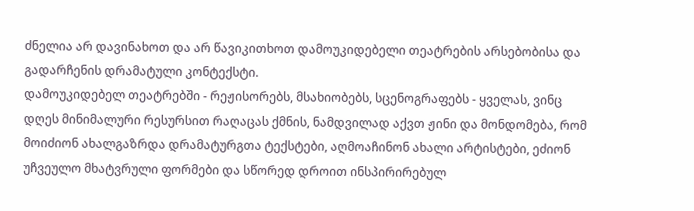ძნელია არ დავინახოთ და არ წავიკითხოთ დამოუკიდებელი თეატრების არსებობისა და გადარჩენის დრამატული კონტექსტი.
დამოუკიდებელ თეატრებში - რეჟისორებს, მსახიობებს, სცენოგრაფებს - ყველას, ვინც დღეს მინიმალური რესურსით რაღაცას ქმნის, ნამდვილად აქვთ ჟინი და მონდომება, რომ მოიძიონ ახალგაზრდა დრამატურგთა ტექსტები, აღმოაჩინონ ახალი არტისტები, ეძიონ უჩვეულო მხატვრული ფორმები და სწორედ დროით ინსპირირებულ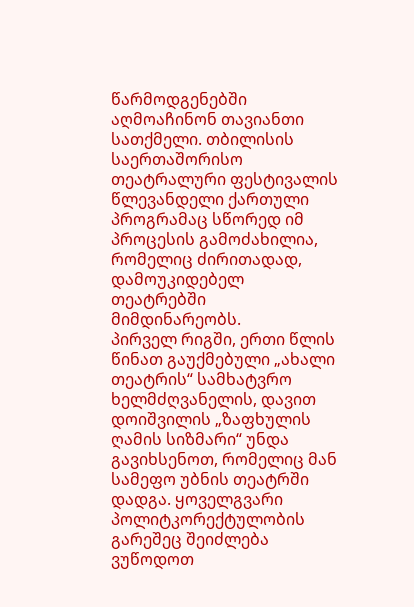წარმოდგენებში აღმოაჩინონ თავიანთი სათქმელი. თბილისის საერთაშორისო თეატრალური ფესტივალის წლევანდელი ქართული პროგრამაც სწორედ იმ პროცესის გამოძახილია, რომელიც ძირითადად, დამოუკიდებელ თეატრებში მიმდინარეობს.
პირველ რიგში, ერთი წლის წინათ გაუქმებული „ახალი თეატრის“ სამხატვრო ხელმძღვანელის, დავით დოიშვილის „ზაფხულის ღამის სიზმარი“ უნდა გავიხსენოთ, რომელიც მან სამეფო უბნის თეატრში დადგა. ყოველგვარი პოლიტკორექტულობის გარეშეც შეიძლება ვუწოდოთ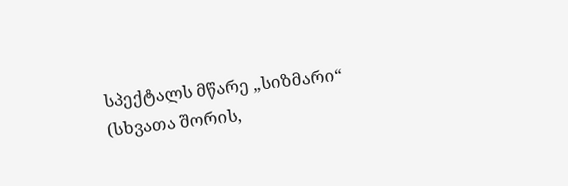სპექტალს მწარე „სიზმარი“ (სხვათა შორის,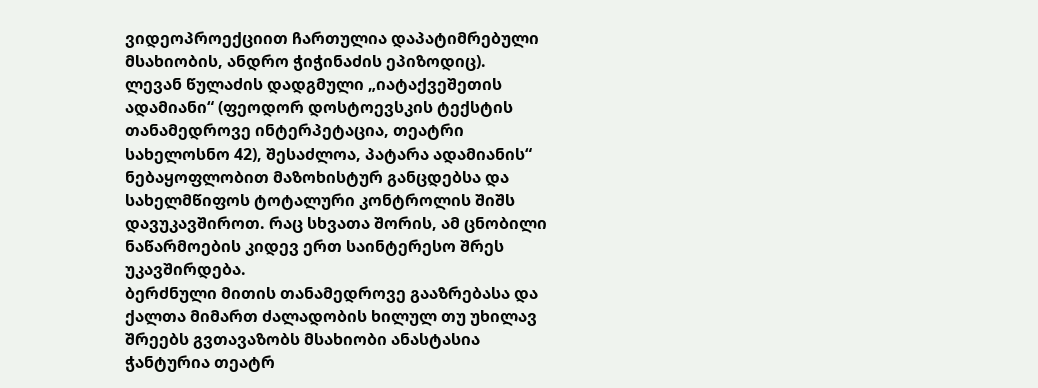ვიდეოპროექციით ჩართულია დაპატიმრებული მსახიობის, ანდრო ჭიჭინაძის ეპიზოდიც).
ლევან წულაძის დადგმული „იატაქვეშეთის ადამიანი“ (ფეოდორ დოსტოევსკის ტექსტის თანამედროვე ინტერპეტაცია, თეატრი სახელოსნო 42), შესაძლოა, პატარა ადამიანის“ ნებაყოფლობით მაზოხისტურ განცდებსა და სახელმწიფოს ტოტალური კონტროლის შიშს დავუკავშიროთ. რაც სხვათა შორის, ამ ცნობილი ნაწარმოების კიდევ ერთ საინტერესო შრეს უკავშირდება.
ბერძნული მითის თანამედროვე გააზრებასა და ქალთა მიმართ ძალადობის ხილულ თუ უხილავ შრეებს გვთავაზობს მსახიობი ანასტასია ჭანტურია თეატრ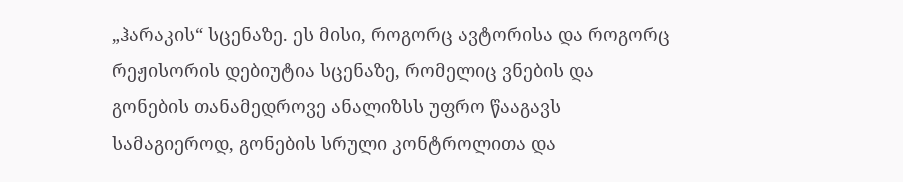„ჰარაკის“ სცენაზე. ეს მისი, როგორც ავტორისა და როგორც რეჟისორის დებიუტია სცენაზე, რომელიც ვნების და გონების თანამედროვე ანალიზსს უფრო წააგავს
სამაგიეროდ, გონების სრული კონტროლითა და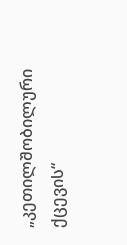„კეთილშობილური ქცევის“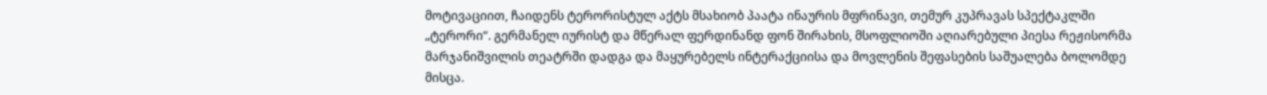მოტივაციით, ჩაიდენს ტერორისტულ აქტს მსახიობ პაატა ინაურის მფრინავი, თემურ კუპრავას სპექტაკლში „ტერორი“. გერმანელ იურისტ და მწერალ ფერდინანდ ფონ შირახის, მსოფლიოში აღიარებული პიესა რეჟისორმა მარჯანიშვილის თეატრში დადგა და მაყურებელს ინტერაქციისა და მოვლენის შეფასების საშუალება ბოლომდე მისცა.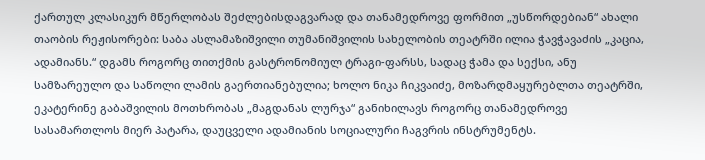ქართულ კლასიკურ მწერლობას შეძლებისდაგვარად და თანამედროვე ფორმით „უსწორდებიან“ ახალი თაობის რეჟისორები: საბა ასლამაზიშვილი თუმანიშვილის სახელობის თეატრში ილია ჭავჭავაძის „კაცია, ადამიანს.“ დგამს როგორც თითქმის გასტრონომიულ ტრაგი-ფარსს, სადაც ჭამა და სექსი, ანუ სამზარეულო და საწოლი ლამის გაერთიანებულია; ხოლო ნიკა ჩიკვაიძე, მოზარდმაყურებლთა თეატრში, ეკატერინე გაბაშვილის მოთხრობას „მაგდანას ლურჯა“ განიხილავს როგორც თანამედროვე სასამართლოს მიერ პატარა, დაუცველი ადამიანის სოციალური ჩაგვრის ინსტრუმენტს.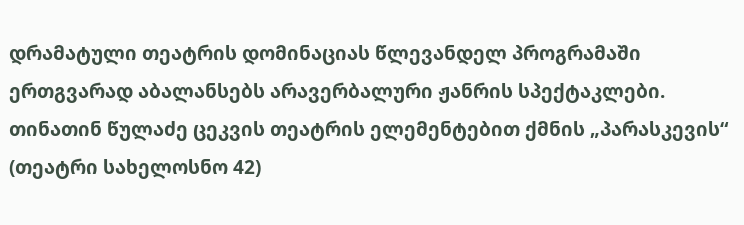დრამატული თეატრის დომინაციას წლევანდელ პროგრამაში ერთგვარად აბალანსებს არავერბალური ჟანრის სპექტაკლები. თინათინ წულაძე ცეკვის თეატრის ელემენტებით ქმნის „პარასკევის“ (თეატრი სახელოსნო 42)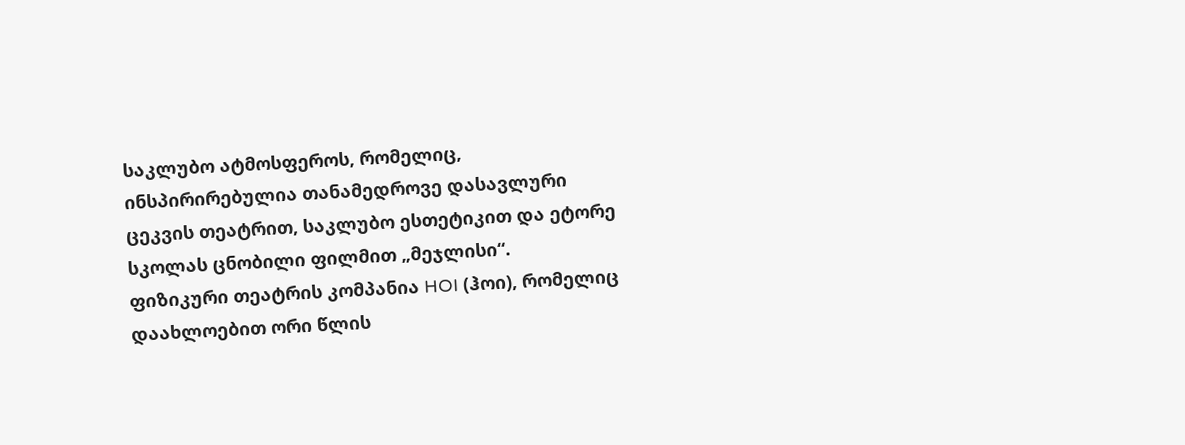საკლუბო ატმოსფეროს, რომელიც, ინსპირირებულია თანამედროვე დასავლური ცეკვის თეატრით, საკლუბო ესთეტიკით და ეტორე სკოლას ცნობილი ფილმით „მეჯლისი“.
ფიზიკური თეატრის კომპანია HOI (ჰოი), რომელიც დაახლოებით ორი წლის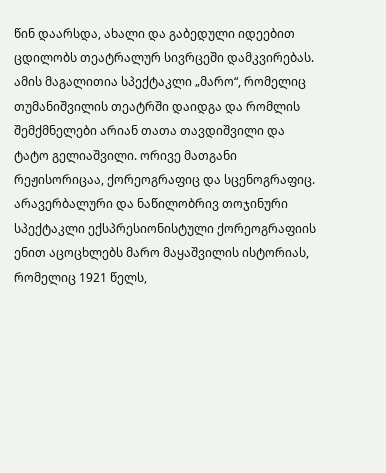წინ დაარსდა, ახალი და გაბედული იდეებით ცდილობს თეატრალურ სივრცეში დამკვირებას. ამის მაგალითია სპექტაკლი „მარო“, რომელიც თუმანიშვილის თეატრში დაიდგა და რომლის შემქმნელები არიან თათა თავდიშვილი და ტატო გელიაშვილი. ორივე მათგანი რეჟისორიცაა, ქორეოგრაფიც და სცენოგრაფიც. არავერბალური და ნაწილობრივ თოჯინური სპექტაკლი ექსპრესიონისტული ქორეოგრაფიის ენით აცოცხლებს მარო მაყაშვილის ისტორიას, რომელიც 1921 წელს,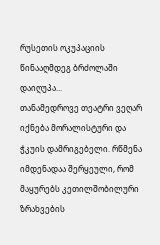რუსეთის ოკუპაციის წინააღმდეგ ბრძოლაში დაიღუპა...
თანამედროვე თეატრი ვეღარ იქნება მორალისტური და ჭკუის დამრიგებელი. რწმენა იმდენადაა შერყეული, რომ მაყურებს კეთილშობილური ზრახვების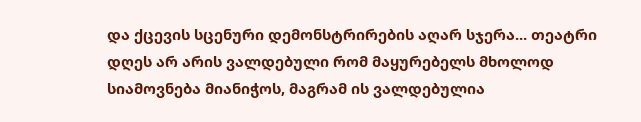და ქცევის სცენური დემონსტრირების აღარ სჯერა... თეატრი დღეს არ არის ვალდებული რომ მაყურებელს მხოლოდ სიამოვნება მიანიჭოს, მაგრამ ის ვალდებულია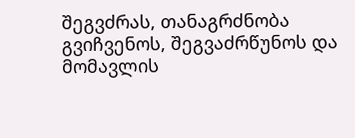შეგვძრას, თანაგრძნობა გვიჩვენოს, შეგვაძრწუნოს და მომავლის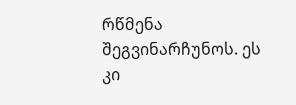რწმენა შეგვინარჩუნოს. ეს კი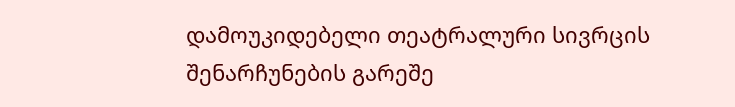დამოუკიდებელი თეატრალური სივრცის შენარჩუნების გარეშე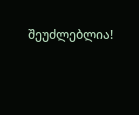შეუძლებლია!